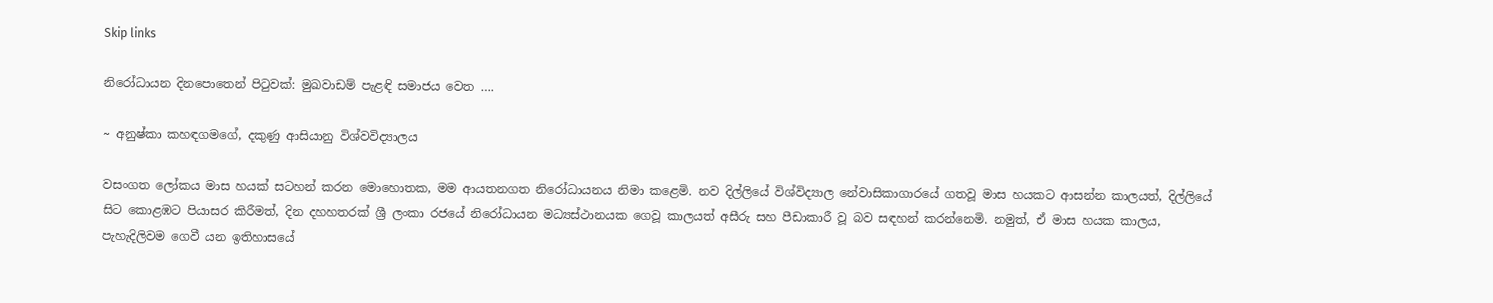Skip links

නිරෝධායන දිනපොතෙන් පිටුවක්: මුඛවාඩම් පැළඳි සමාජය වෙත ….

~ අනුෂ්කා කහඳගමගේ, දකුණු ආසියානු විශ්වවිද්‍යාලය

වසංගත ලෝකය මාස හයක් සටහන් කරන මොහොතක, මම ආයතනගත නිරෝධායනය නිමා කළෙමි. නව දිල්ලියේ විශ්විද්‍යාල නේවාසිකාගාරයේ ගතවූ මාස හයකට ආසන්න කාලයත්, දිල්ලියේ සිට කොළඹට පියාසර කිරීමත්, දින දහහතරක් ශ්‍රී ලංකා රජයේ නිරෝධායන මධ්‍යස්ථානයක ගෙවූ කාලයත් අසීරු සහ පීඩාකාරී වූ බව සඳහන් කරන්නෙමි. නමුත්, ඒ මාස හයක කාලය, පැහැදිලිවම ගෙවී යන ඉතිහාසයේ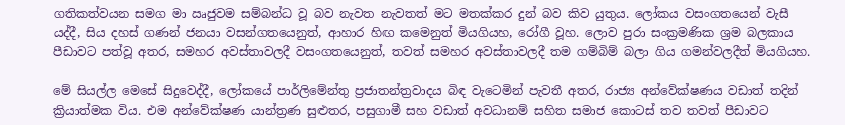ගතිකත්වයන සමග මා ඍජුවම සම්බන්ධ වූ බව නැවත නැවතත් මට මතක්කර දුන් බව කිව යුතුය. ලෝකය වසංගතයෙන් වැසී යද්දී, සිය දහස් ගණන් ජනයා වසන්ගතයෙනුත්, ආහාර හිඟ කමෙනුත් මියගියහ, රෝගී වූහ. ලොව පුරා සංක්‍රමණික ශ්‍රම බලකාය පීඩාවට පත්වූ අතර, සමහර අවස්තාවලදී වසංගතයෙනුත්, තවත් සමහර අවස්තාවලදී තම ගම්බිම් බලා ගිය ගමන්වලදීත් මියගියහ.

මේ සියල්ල මෙසේ සිදුවෙද්දී, ලෝකයේ පාර්ලිමේන්තු ප්‍රජාතන්ත්‍රවාදය බිඳ වැටෙමින් පැවතී අතර, රාජ්‍ය අන්වේක්ෂණය වඩාත් තදින් ක්‍රියාත්මක විය. එම අන්වේක්ෂණ යාන්ත්‍රණ සුළුතර, පසුගාමී සහ වඩාත් අවධානම් සහිත සමාජ කොටස් තව තවත් පීඩාවට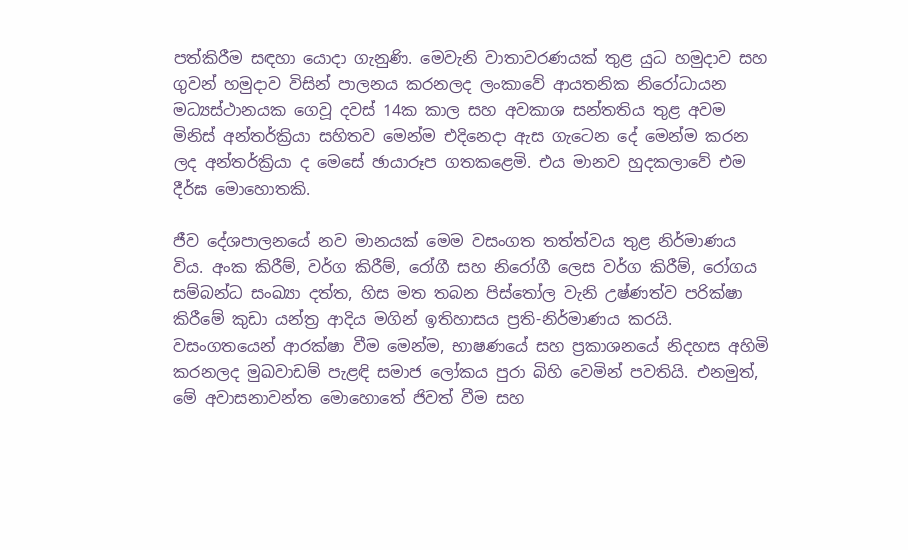පත්කිරීම සඳහා යොදා ගැනුණි. මෙවැනි වාතාවරණයක් තුළ යුධ හමුදාව සහ ගුවන් හමුදාව විසින් පාලනය කරනලද ලංකාවේ ආයතනික නිරෝධායන මධ්‍යස්ථානයක ගෙවූ දවස් 14ක කාල සහ අවකාශ සන්තතිය තුළ අවම මිනිස් අන්තර්ක්‍රියා සහිතව මෙන්ම එදිනෙදා ඇස ගැටෙන දේ මෙන්ම කරන ලද අන්තර්ක්‍රියා ද මෙසේ ඡායාරූප ගතකළෙමි. එය මානව හුදකලාවේ එම දීර්ඝ මොහොතකි.

ජීව දේශපාලනයේ නව මානයක් මෙම වසංගත තත්ත්වය තුළ නිර්මාණය විය. අංක කිරීම්, වර්ග කිරීම්, රෝගී සහ නිරෝගී ලෙස වර්ග කිරීම්, රෝගය සම්බන්ධ සංඛ්‍යා දත්ත, හිස මත තබන පිස්තෝල වැනි උෂ්ණත්ව පරික්ෂා කිරීමේ කුඩා යන්ත්‍ර ආදිය මගින් ඉතිහාසය ප්‍රති-නිර්මාණය කරයි. වසංගතයෙන් ආරක්ෂා වීම මෙන්ම, භාෂණයේ සහ ප්‍රකාශනයේ නිදහස අහිමි කරනලද මුඛවාඩම් පැළඳි සමාජ ලෝකය පුරා බිහි වෙමින් පවතියි. එනමුත්, මේ අවාසනාවන්ත මොහොතේ ජිවත් වීම සහ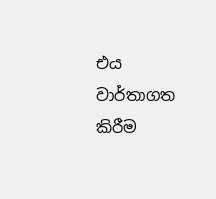එය වාර්තාගත කිරීම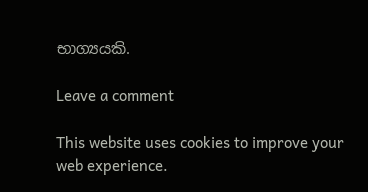භාග්‍යයකි.

Leave a comment

This website uses cookies to improve your web experience.